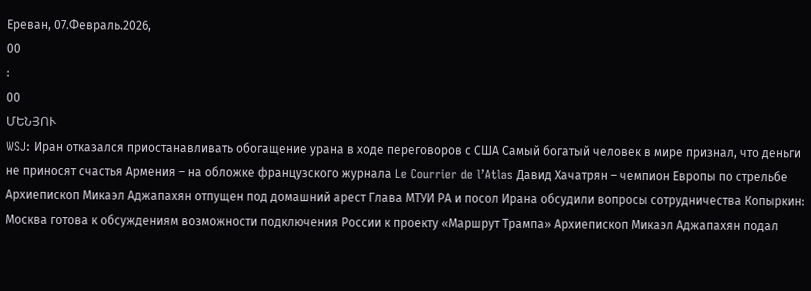Ереван, 07.Февраль.2026,
00
:
00
ՄԵՆՅՈՒ
WSJ: Иран отказался приостанавливать обогащение урана в ходе переговоров с США Самый богатый человек в мире признал, что деньги не приносят счастья Армения – на обложке французского журнала Le Courrier de l’Atlas Давид Хачатрян – чемпион Европы по стрельбе Архиепископ Микаэл Аджапахян отпущен под домашний арест Глава МТУИ РА и посол Ирана обсудили вопросы сотрудничества Копыркин: Москва готова к обсуждениям возможности подключения России к проекту «Маршрут Трампа» Архиепископ Микаэл Аджапахян подал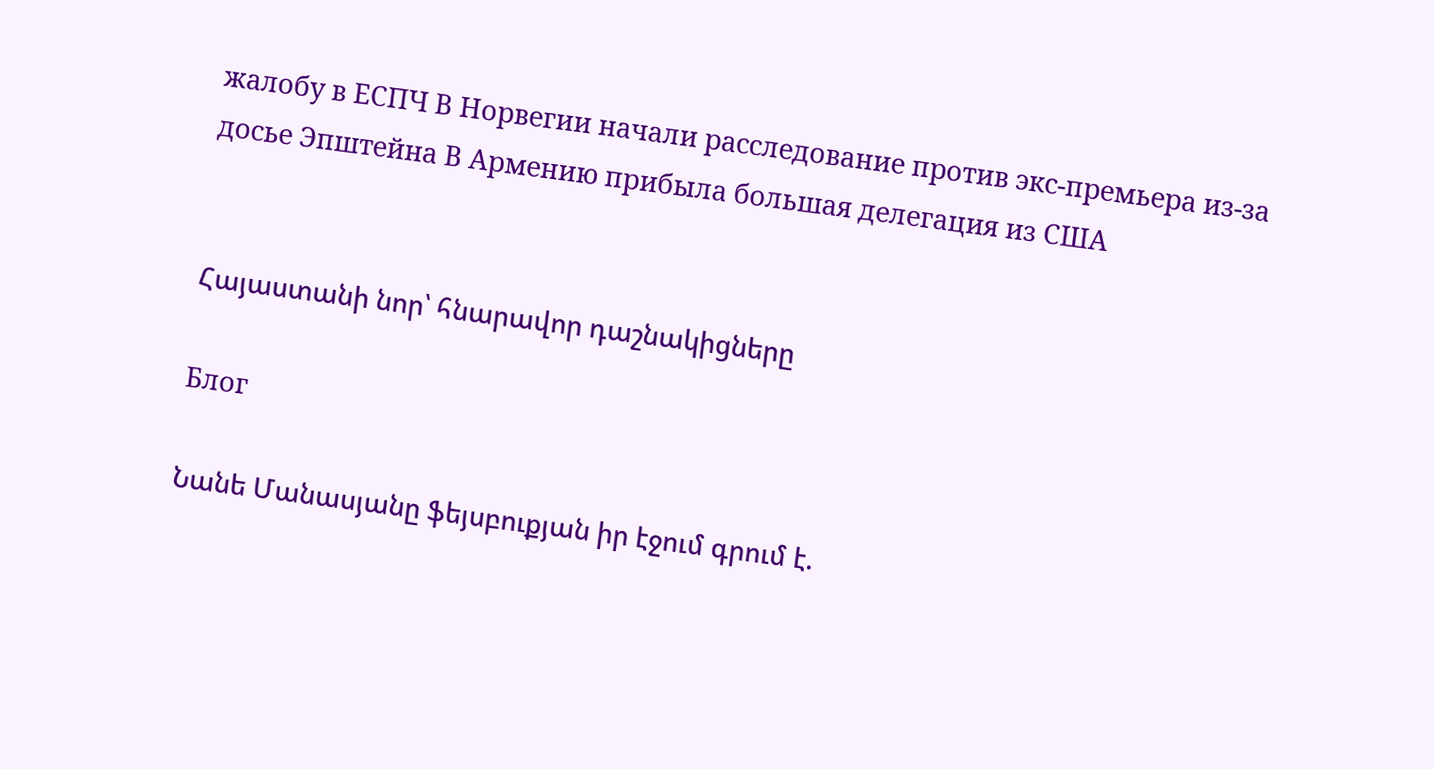жалобу в ЕСПЧ В Норвегии начали расследование против экс-премьера из-за досье Эпштейна В Армению прибыла большая делегация из США


Հայաստանի նոր՝ հնարավոր դաշնակիցները

Блог

Նանե Մանասյանը ֆեյսբուքյան իր էջում գրում է.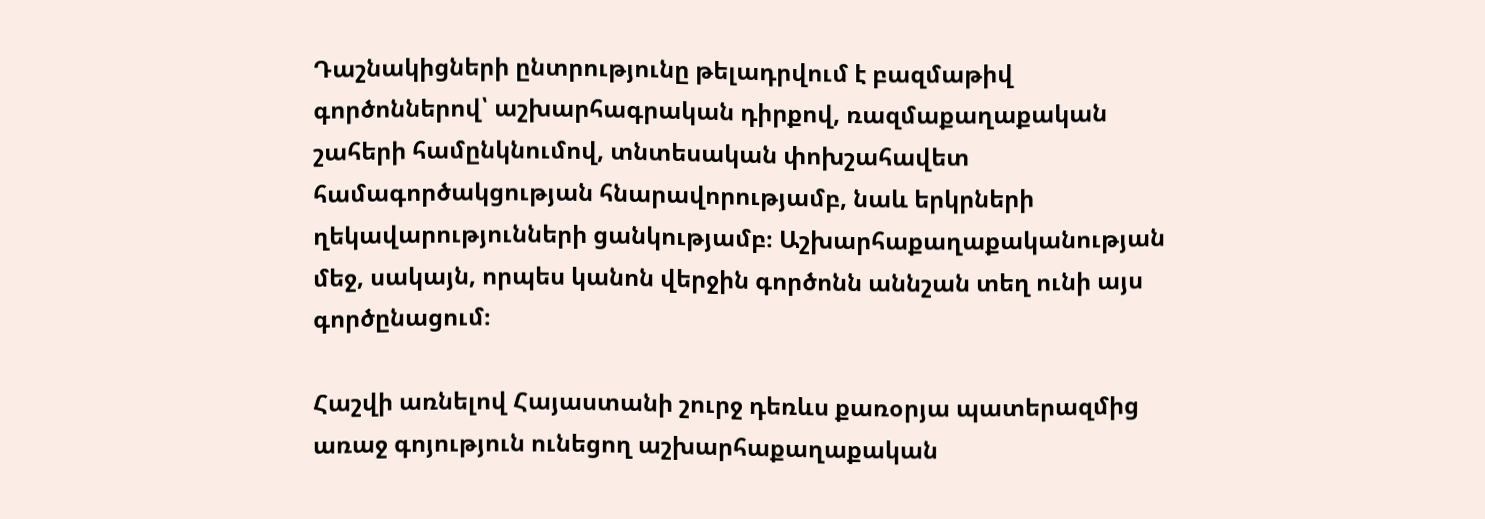Դաշնակիցների ընտրությունը թելադրվում է բազմաթիվ գործոններով՝ աշխարհագրական դիրքով, ռազմաքաղաքական շահերի համընկնումով, տնտեսական փոխշահավետ համագործակցության հնարավորությամբ, նաև երկրների ղեկավարությունների ցանկությամբ։ Աշխարհաքաղաքականության մեջ, սակայն, որպես կանոն վերջին գործոնն աննշան տեղ ունի այս գործընացում։

Հաշվի առնելով Հայաստանի շուրջ դեռևս քառօրյա պատերազմից առաջ գոյություն ունեցող աշխարհաքաղաքական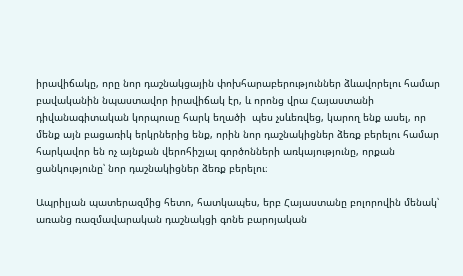իրավիճակը, որը նոր դաշնակցային փոխհարաբերություններ ձևավորելու համար բավականին նպաստավոր իրավիճակ էր, և որոնց վրա Հայաստանի դիվանագիտական կորպուսը հարկ եղածի  պես չսևեռվեց, կարող ենք ասել, որ մենք այն բացառիկ երկրներից ենք, որին նոր դաշնակիցներ ձեռք բերելու համար հարկավոր են ոչ այնքան վերոհիշյալ գործոնների առկայությունը, որքան ցանկությունը՝ նոր դաշնակիցներ ձեռք բերելու։

Ապրիլյան պատերազմից հետո, հատկապես, երբ Հայաստանը բոլորովին մենակ՝ առանց ռազմավարական դաշնակցի գոնե բարոյական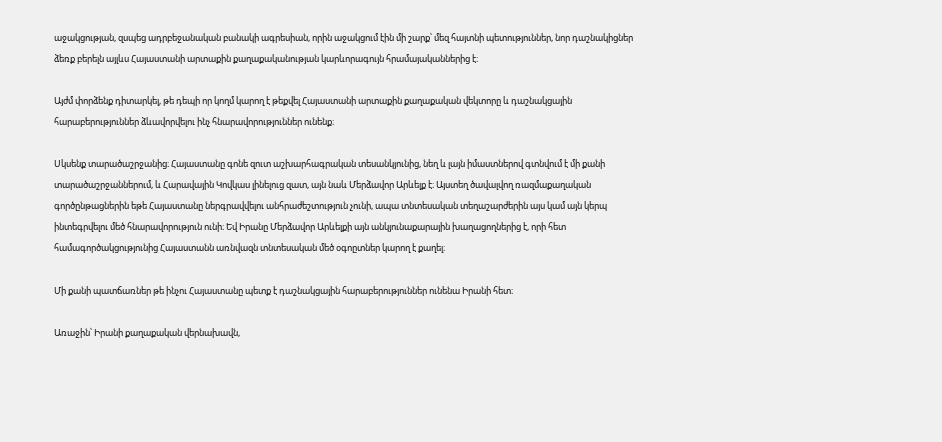աջակցության, զսպեց ադրբեջանական բանակի ագրեսիան, որին աջակցում էին մի շարք՝ մեզ հայտնի պետություններ, նոր դաշնակիցներ ձեռք բերելն այլևս Հայաստանի արտաքին քաղաքականության կարևորագույն հրամայականներից է։

Այժմ փորձենք դիտարկել, թե դեպի որ կողմ կարող է թեքվել Հայաստանի արտաքին քաղաքական վեկտորը և դաշնակցային հարաբերություններ ձևավորվելու ինչ հնարավորություններ ունենք։

Սկսենք տարածաշրջանից։ Հայաստանը գոնե զուտ աշխարհագրական տեսանկյունից, նեղ և լայն իմաստներով գտնվում է մի քանի տարածաշրջաններում, և Հարավային Կովկաս լինելուց զատ, այն նաև Մերձավոր Արևելք է։ Այստեղ ծավալվող ռազմաքաղական գործընթացներին եթե Հայաստանը ներգրավվելու անհրաժեշտություն չունի, ապա տնտեսական տեղաշարժերին այս կամ այն կերպ ինտեգրվելու մեծ հնարավորություն ունի։ Եվ Իրանը Մերձավոր Արևելքի այն անկյունաքարային խաղացողներից է, որի հետ համագործակցությունից Հայաստանն առնվազն տնտեսական մեծ օգոըտներ կարող է քաղել։

Մի քանի պատճառներ թե ինչու Հայաստանը պետք է դաշնակցային հարաբերություններ ունենա Իրանի հետ։

Առաջին՝ Իրանի քաղաքական վերնախավն,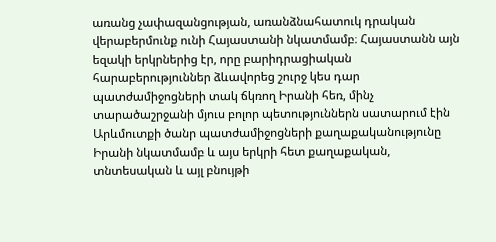առանց չափազանցության, առանձնահատուկ դրական վերաբերմունք ունի Հայաստանի նկատմամբ։ Հայաստանն այն եզակի երկրներից էր, որը բարիդրացիական հարաբերություններ ձևավորեց շուրջ կես դար պատժամիջոցների տակ ճկռող Իրանի հեռ, մինչ տարածաշրջանի մյուս բոլոր պետություններն սատարում էին Արևմուտքի ծանր պատժամիջոցների քաղաքականությունը Իրանի նկատմամբ և այս երկրի հետ քաղաքական, տնտեսական և այլ բնույթի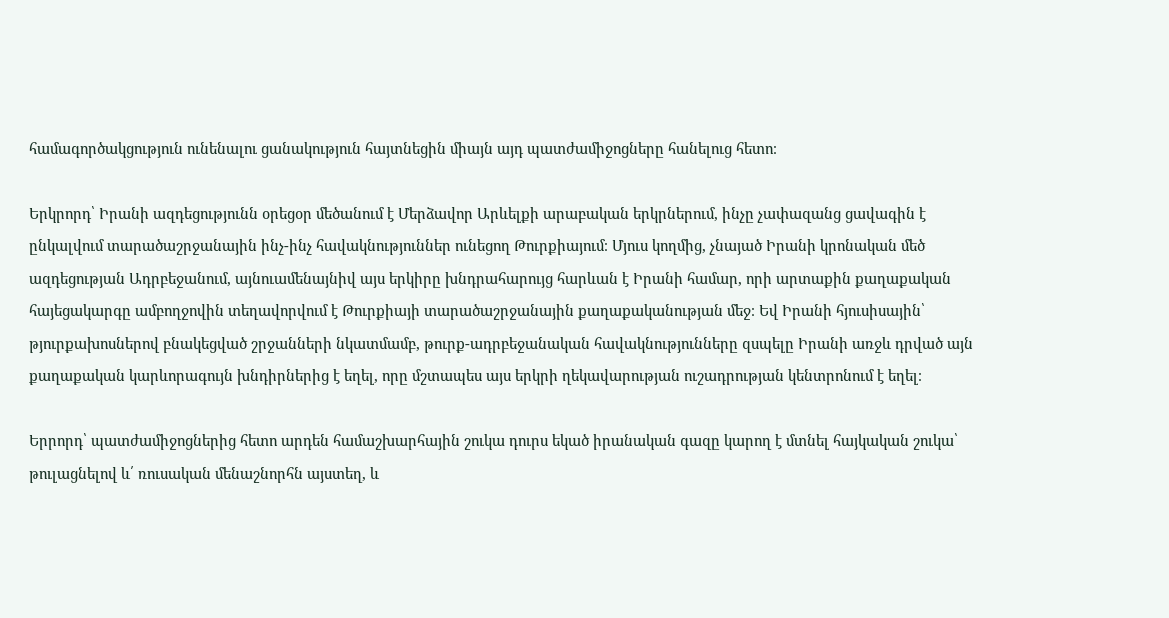համագործակցություն ունենալու ցանակություն հայտնեցին միայն այդ պատժամիջոցները հանելուց հետո։

Երկրորդ՝ Իրանի ազդեցությունն օրեցօր մեծանում է Մերձավոր Արևելքի արաբական երկրներում, ինչը չափազանց ցավագին է ընկալվում տարածաշրջանային ինչ-ինչ հավակնություններ ունեցող Թուրքիայում։ Մյուս կողմից, չնայած Իրանի կրոնական մեծ ազդեցության Ադրբեջանում, այնուամենայնիվ այս երկիրը խնդրահարույց հարևան է Իրանի համար, որի արտաքին քաղաքական հայեցակարգը ամբողջովին տեղավորվում է Թուրքիայի տարածաշրջանային քաղաքականության մեջ։ Եվ Իրանի հյուսիսային՝ թյուրքախոսներով բնակեցված շրջանների նկատմամբ, թուրք-ադրբեջանական հավակնությունները զսպելը Իրանի առջև դրված այն քաղաքական կարևորագույն խնդիրներից է եղել, որը մշտապես այս երկրի ղեկավարության ուշադրության կենտրոնում է եղել։

Երրորդ՝ պատժամիջոցներից հետո արդեն համաշխարհային շուկա դուրս եկած իրանական գազը կարող է մտնել հայկական շուկա՝ թուլացնելով և՛ ռուսական մենաշնորհն այստեղ, և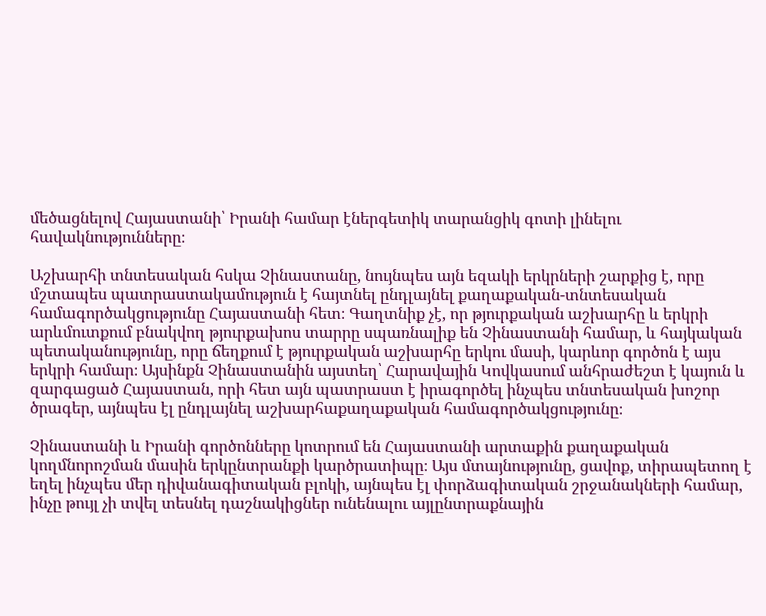մեծացնելով Հայաստանի՝ Իրանի համար էներգետիկ տարանցիկ գոտի լինելու հավակնությունները։

Աշխարհի տնտեսական հսկա Չինաստանը, նույնպես այն եզակի երկրների շարքից է, որը մշտապես պատրաստակամություն է հայտնել ընդլայնել քաղաքական-տնտեսական համագործակցությունը Հայաստանի հետ։ Գաղտնիք չէ, որ թյուրքական աշխարհը և երկրի արևմուտքում բնակվող թյուրքախոս տարրը սպառնալիք են Չինաստանի համար, և հայկական պետականությունը, որը ճեղքում է թյուրքական աշխարհը երկու մասի, կարևոր գործոն է այս երկրի համար։ Այսինքն Չինաստանին այստեղ՝ Հարավային Կովկասում անհրաժեշտ է կայուն և զարգացած Հայաստան, որի հետ այն պատրաստ է իրագործել ինչպես տնտեսական խոշոր ծրագեր, այնպես էլ ընդլայնել աշխարհաքաղաքական համագործակցությունը։

Չինաստանի և Իրանի գործոնները կոտրում են Հայաստանի արտաքին քաղաքական կողմնորոշման մասին երկընտրանքի կարծրատիպը։ Այս մտայնությունը, ցավոք, տիրապետող է եղել ինչպես մեր դիվանագիտական բլոկի, այնպես էլ փորձագիտական շրջանակների համար, ինչը թույլ չի տվել տեսնել դաշնակիցներ ունենալու այլընտրաքնային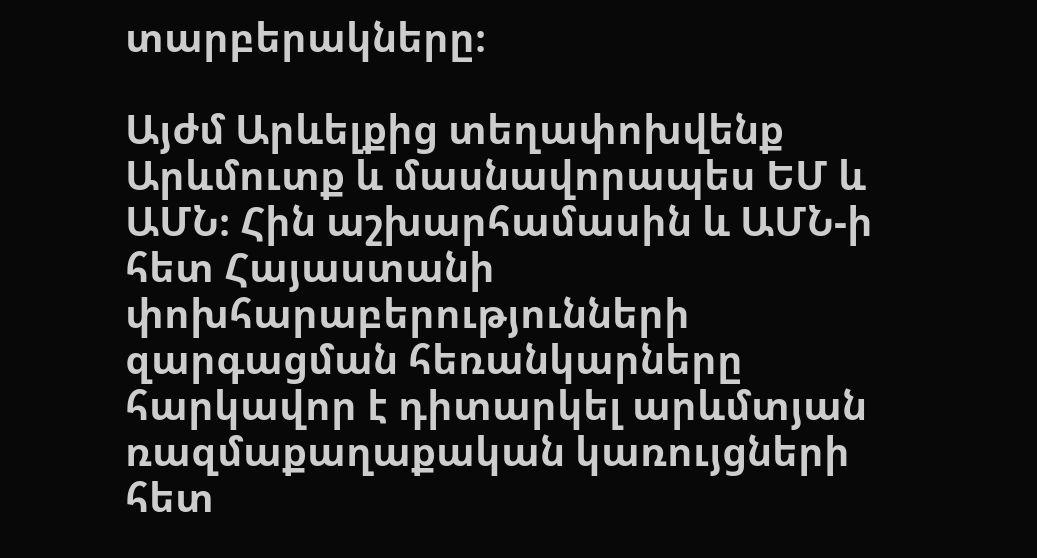տարբերակները։

Այժմ Արևելքից տեղափոխվենք Արևմուտք և մասնավորապես ԵՄ և ԱՄՆ։ Հին աշխարհամասին և ԱՄՆ-ի հետ Հայաստանի փոխհարաբերությունների զարգացման հեռանկարները հարկավոր է դիտարկել արևմտյան ռազմաքաղաքական կառույցների հետ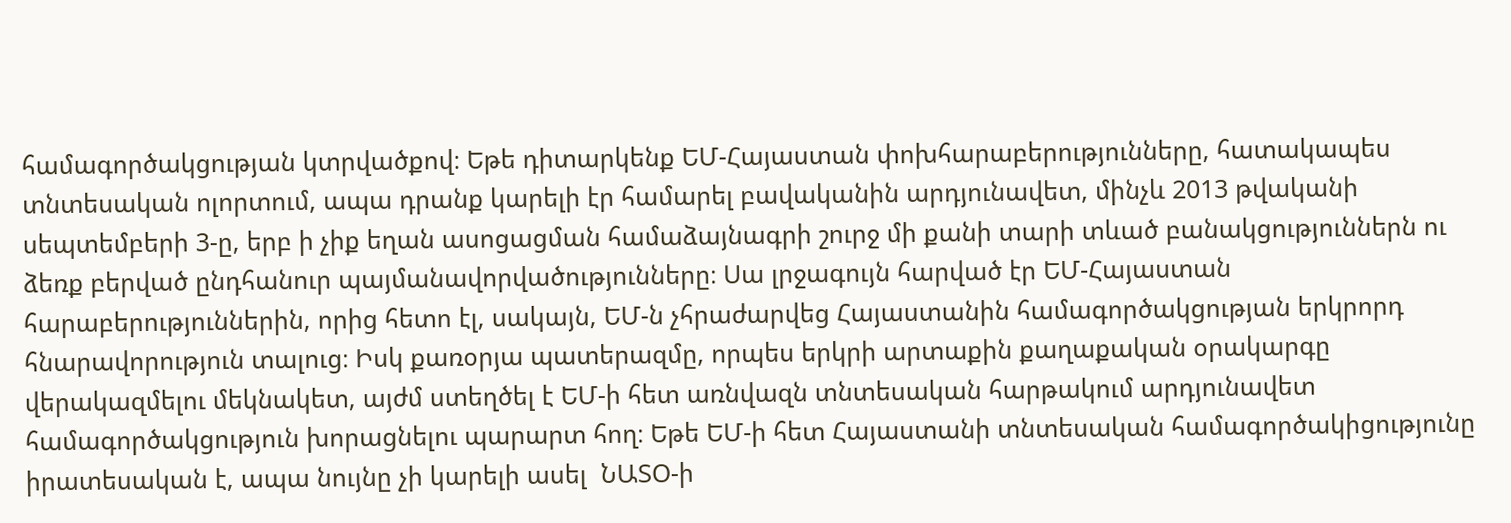համագործակցության կտրվածքով։ Եթե դիտարկենք ԵՄ-Հայաստան փոխհարաբերությունները, հատակապես տնտեսական ոլորտում, ապա դրանք կարելի էր համարել բավականին արդյունավետ, մինչև 2013 թվականի սեպտեմբերի 3-ը, երբ ի չիք եղան ասոցացման համաձայնագրի շուրջ մի քանի տարի տևած բանակցություններն ու ձեռք բերված ընդհանուր պայմանավորվածությունները։ Սա լրջագույն հարված էր ԵՄ-Հայաստան հարաբերություններին, որից հետո էլ, սակայն, ԵՄ-ն չհրաժարվեց Հայաստանին համագործակցության երկրորդ հնարավորություն տալուց։ Իսկ քառօրյա պատերազմը, որպես երկրի արտաքին քաղաքական օրակարգը վերակազմելու մեկնակետ, այժմ ստեղծել է ԵՄ-ի հետ առնվազն տնտեսական հարթակում արդյունավետ համագործակցություն խորացնելու պարարտ հող։ Եթե ԵՄ-ի հետ Հայաստանի տնտեսական համագործակիցությունը իրատեսական է, ապա նույնը չի կարելի ասել  ՆԱՏՕ-ի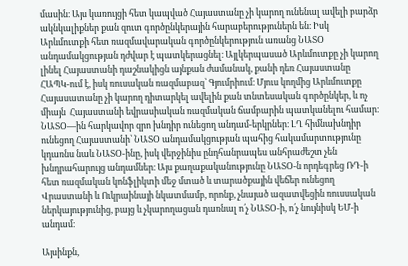մասին։ Այս կառույցի հետ կապված Հայաստանը չի կարող ունենալ ավելի բարձր ակնկալիքներ քան զուտ գործընկերային հարաբերություներն են։ Իսկ Արևմուտքի հետ ռազմավարական գործընկերություն առանց ՆԱՏՕ անդամակցության դժվար է պատկերացնել։ Այլկերպասած Արևմուտքը չի կարող լինել Հայաստանի դաշնակիցն այնքան ժամանակ, քանի դեռ Հայաստանը ՀԱՊԿ-ում է, իսկ ռուսական ռազմաբազ՝ Գյումրիում։ Մյուս կողմից Արևմուտքը Հայասատանը չի կարող դիտարկել ավելին քան տնտեսական գործընկեր, և ոչ միայն  Հայաստանի եվրասիական ռազմական ճամբարին պատկանելու համար։ ՆԱՏՕ—ին հարկավոր զրո խնդիր ունեցող անդամ-երկրներ։ ԼՂ հիմնախնդիր ունեցող Հայաստանի՝ ՆԱՏՕ անդամակցության պահից հակամարտությունը կդառնս նաև ՆԱՏՕ-ինը, իսկ վերջինիս ընդհանրապես անհրաժեշտ չեն խնդրահարույց անդամներ։ Այս քաղաքականությունը ՆԱՏՕ-ն որդեգրեց ՌԴ-ի հետ ռազմական կոնֆլիկտի մեջ մտած և տարածքային վեճեր ունեցող Վրաստանի և Ուկրաինայի նկատմամբ, որոնք, չնայած ազատվեցին ռուսսական ներկայությունից, բայց և չկարողացան դառնալ ո՛չ ՆԱՏՕ-ի, ո՛չ նույնիսկ ԵՄ-ի անդամ։

Այսինքն,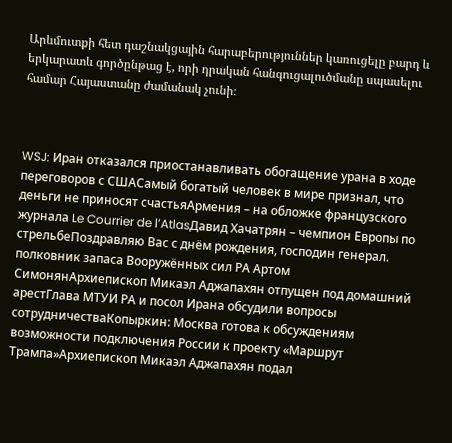Արևմուտքի հետ դաշնակցային հարաբերություններ կառուցելը բարդ և երկարատև գործընթաց է, որի դրական հանգուցալուծմանը սպասելու համար Հայաստանը ժամանակ չունի։



WSJ: Иран отказался приостанавливать обогащение урана в ходе переговоров с СШАСамый богатый человек в мире признал, что деньги не приносят счастьяАрмения – на обложке французского журнала Le Courrier de l’AtlasДавид Хачатрян – чемпион Европы по стрельбеПоздравляю Вас с днём рождения, господин генерал. полковник запаса Вооружённых сил РА Артом СимонянАрхиепископ Микаэл Аджапахян отпущен под домашний арестГлава МТУИ РА и посол Ирана обсудили вопросы сотрудничестваКопыркин: Москва готова к обсуждениям возможности подключения России к проекту «Маршрут Трампа»Архиепископ Микаэл Аджапахян подал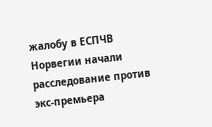жалобу в ЕСПЧВ Норвегии начали расследование против экс-премьера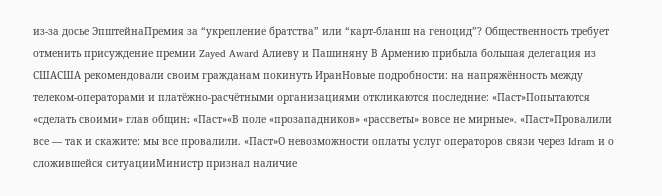из-за досье ЭпштейнаПремия за “укрепление братства” или “карт-бланш на геноцид”? Общественность требует отменить присуждение премии Zayed Award Алиеву и Пашиняну В Армению прибыла большая делегация из СШАСША рекомендовали своим гражданам покинуть ИранНовые подробности: на напряжённость между телеком-операторами и платёжно-расчётными организациями откликаются последние: «Паст»Попытаются «сделать своими» глав общин։ «Паст»«В поле «прозападников» «рассветы» вовсе не мирные». «Паст»Провалили все — так и скажите: мы все провалили. «Паст»О невозможности оплаты услуг операторов связи через Idram и о сложившейся ситуацииМинистр признал наличие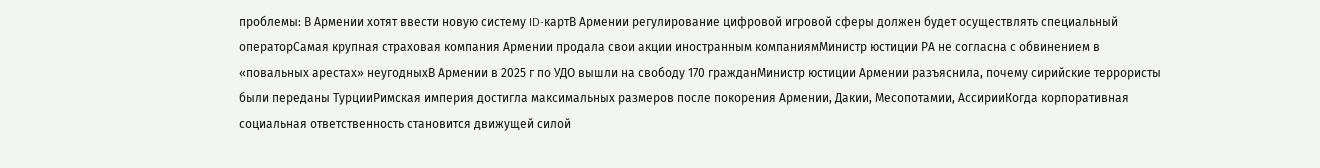проблемы: В Армении хотят ввести новую систему ID-картВ Армении регулирование цифровой игровой сферы должен будет осуществлять специальный операторСамая крупная страховая компания Армении продала свои акции иностранным компаниямМинистр юстиции РА не согласна с обвинением в «повальных арестах» неугодныхВ Армении в 2025 г по УДО вышли на свободу 170 гражданМинистр юстиции Армении разъяснила, почему сирийские террористы были переданы ТурцииРимская империя достигла максимальных размеров после покорения Армении, Дакии, Месопотамии, АссирииКогда корпоративная социальная ответственность становится движущей силой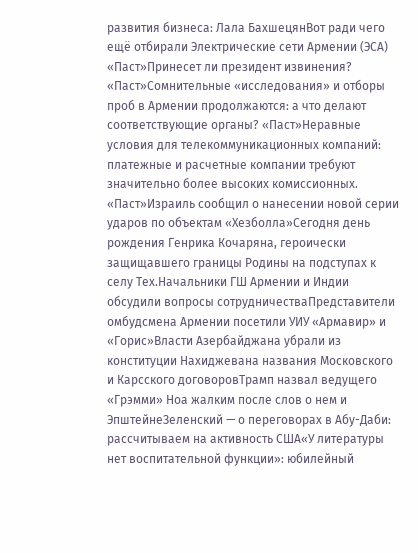развития бизнеса: Лала БахшецянВот ради чего ещё отбирали Электрические сети Армении (ЭСА) «Паст»Принесет ли президент извинения? «Паст»Сомнительные «исследования» и отборы проб в Армении продолжаются: а что делают соответствующие органы? «Паст»Неравные условия для телекоммуникационных компаний: платежные и расчетные компании требуют значительно более высоких комиссионных. «Паст»Израиль сообщил о нанесении новой серии ударов по объектам «Хезболла»Сегодня день рождения Генрика Кочаряна, героически защищавшего границы Родины на подступах к селу Тех.Начальники ГШ Армении и Индии обсудили вопросы сотрудничестваПредставители омбудсмена Армении посетили УИУ «Армавир» и «Горис»Власти Азербайджана убрали из конституции Нахиджевана названия Московского и Карсского договоровТрамп назвал ведущего «Грэмми» Ноа жалким после слов о нем и ЭпштейнеЗеленский — о переговорах в Абу-Даби: рассчитываем на активность США«У литературы нет воспитательной функции»: юбилейный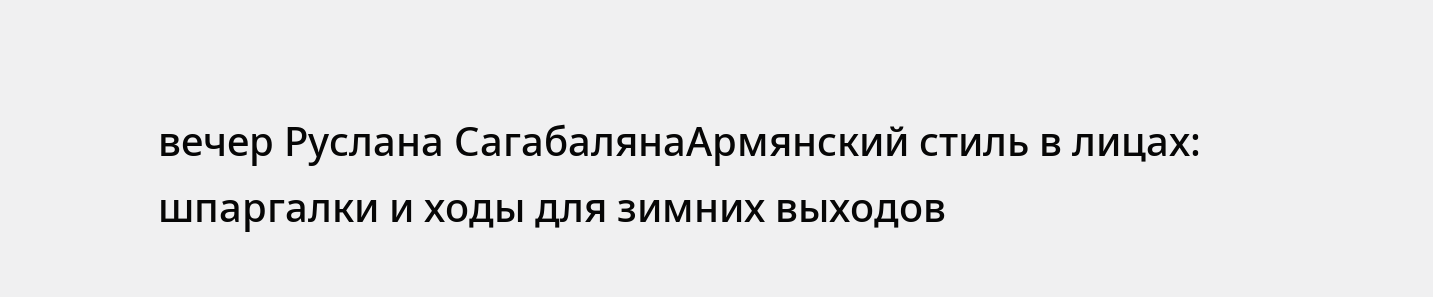вечер Руслана СагабалянаАрмянский стиль в лицах: шпаргалки и ходы для зимних выходов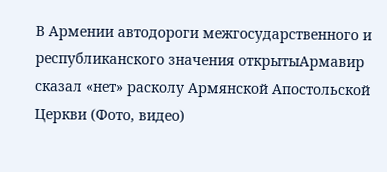В Армении автодороги межгосударственного и республиканского значения открытыАрмавир сказал «нет» расколу Армянской Апостольской Церкви (Фото, видео)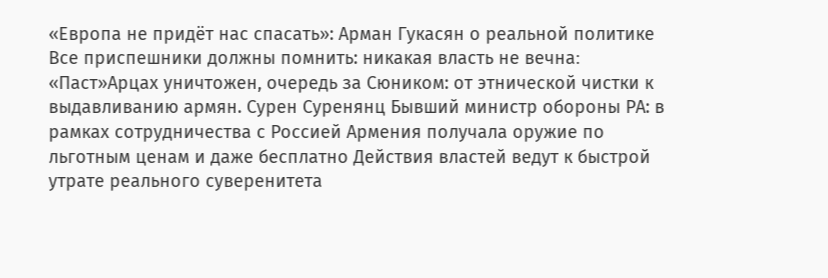«Европа не придёт нас спасать»: Арман Гукасян о реальной политике Все приспешники должны помнить: никакая власть не вечна։ «Паст»Арцах уничтожен, очередь за Сюником: от этнической чистки к выдавливанию армян. Сурен Суренянц Бывший министр обороны РА: в рамках сотрудничества с Россией Армения получала оружие по льготным ценам и даже бесплатно Действия властей ведут к быстрой утрате реального суверенитета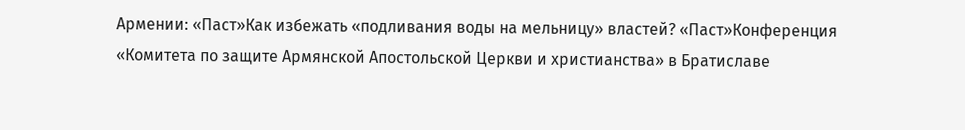Армении: «Паст»Как избежать «подливания воды на мельницу» властей? «Паст»Конференция «Комитета по защите Армянской Апостольской Церкви и христианства» в Братиславе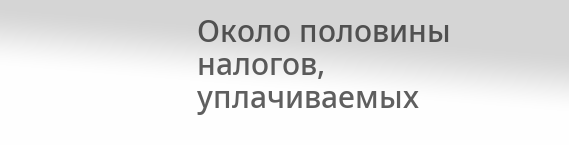Около половины налогов, уплачиваемых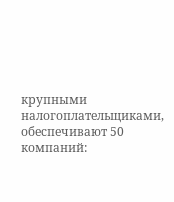крупными налогоплательщиками, обеспечивают 50 компаний: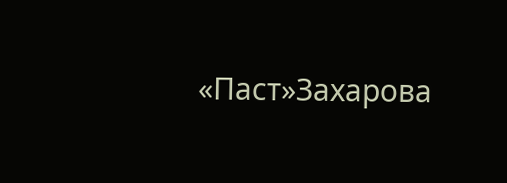«Паст»Захарова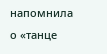напомнила о «танце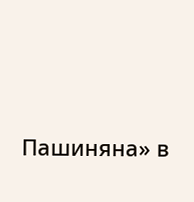Пашиняна» в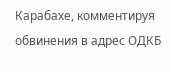Карабахе, комментируя обвинения в адрес ОДКБ